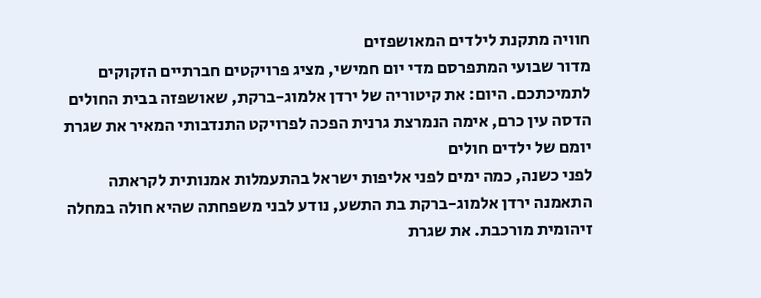חוויה מתקנת לילדים המאושפזים
מדור שבועי המתפרסם מדי יום חמישי, מציג פרויקטים חברתיים הזקוקים לתמיכתכם. היום: את קיטוריה של ירדן אלמוג-ברקת, שאושפזה בבית החולים הדסה עין כרם, אימה הנמרצת גרנית הפכה לפרויקט התנדבותי המאיר את שגרת יומם של ילדים חולים
לפני כשנה, כמה ימים לפני אליפות ישראל בהתעמלות אמנותית לקראתה התאמנה ירדן אלמוג-ברקת בת התשע, נודע לבני משפחתה שהיא חולה במחלה זיהומית מורכבת. את שגרת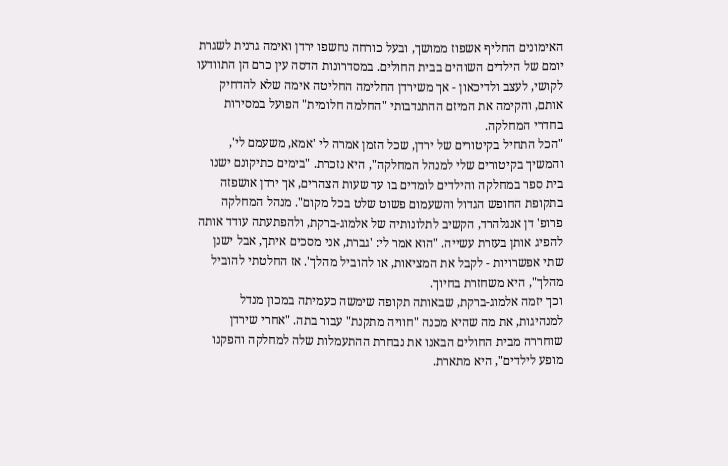האימונים החליף אשפוז ממושך, ובעל כורחה נחשפו ירדן ואימה גרנית לשגרת יומם של הילדים השוהים בבית החולים. במסדרונות הדסה עין כרם הן התוודעו לקושי, לעצב ולדיכאון - אך משירדן החלימה החליטה אימה שלא להדחיק אותם, והקימה את המיזם ההתנדבותי "החלמה חלומית" הפועל במסירות בחדרי המחלקה.
"הכל התחיל בקיטורים של ירדן, שכל הזמן אמרה לי 'אמא, משעמם לי', והמשיך בקיטורים שלי למנהל המחלקה", היא נזכרת. "בימים כתיקונם ישנו בית ספר במחלקה והילדים לומדים בו עד שעות הצהרים, אך ירדן אושפזה בתקופת החופש הגדול והשעמום פשוט שלט בכל מקום". מנהל המחלקה פרופ' דן אנגלהרד, הקשיב לתלונותיה של אלמוג-ברקת, ולהפתעתה עודד אותה להפיג אותן בעזרת עשייה. "הוא אמר לי: 'גברת, אני מסכים איתך, אבל ישנן שתי אפשרויות - לקבל את המציאות, או להוביל מהלך'. אז החלטתי להוביל מהלך", היא משחזרת בחיוך.
וכך יזמה אלמוג-ברקת, שבאותה תקופה שימשה כעמיתה במכון מנדל למנהיגות, את מה שהיא מכנה "חוויה מתקנת" עבור בתה. "אחרי שירדן שוחררה מבית החולים הבאנו את נבחרת ההתעמלות שלה למחלקה והפקנו מופע לילדים", היא מתארת.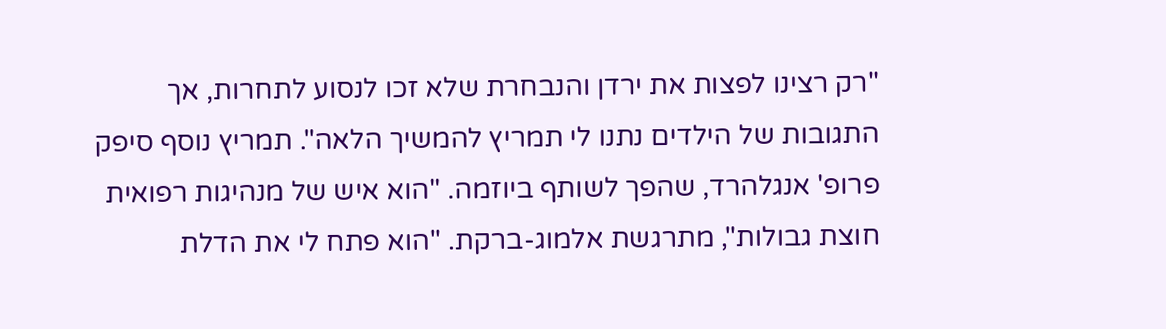"רק רצינו לפצות את ירדן והנבחרת שלא זכו לנסוע לתחרות, אך התגובות של הילדים נתנו לי תמריץ להמשיך הלאה". תמריץ נוסף סיפק פרופ' אנגלהרד, שהפך לשותף ביוזמה. "הוא איש של מנהיגות רפואית חוצת גבולות", מתרגשת אלמוג-ברקת. "הוא פתח לי את הדלת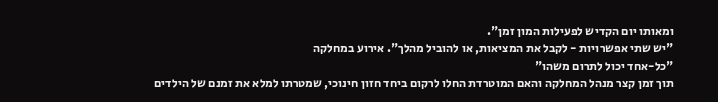ומאותו יום הקדיש לפעילות המון זמן".
"יש שתי אפשרויות - לקבל את המציאות, או להוביל מהלך". אירוע במחלקה
"כל-אחד יכול לתרום משהו"
תוך זמן קצר מנהל המחלקה והאם המוטרדת החלו לרקום ביחד חזון חינוכי, שמטרתו למלא את זמנם של הילדים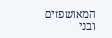המאושפזים ובני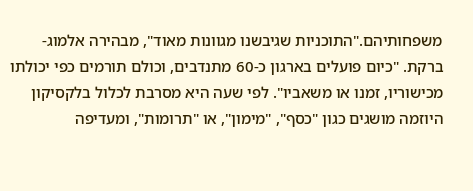משפחותיהם."התוכניות שגיבשנו מגוונות מאוד", מבהירה אלמוג-ברקת. "כיום פועלים בארגון כ-60 מתנדבים, וכולם תורמים כפי יכולתו מכישוריו, זמנו או משאביו". לפי שעה היא מסרבת לכלול בלקסיקון היוזמה מושגים כגון "כסף", "מימון", או "תרומות", ומעדיפה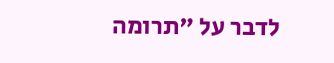לדבר על "תרומה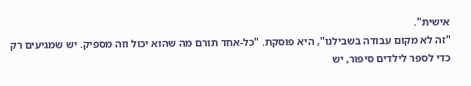אישית".
"זה לא מקום עבודה בשבילנו", היא פוסקת. "כל-אחד תורם מה שהוא יכול וזה מספיק. יש שמגיעים רק כדי לספר לילדים סיפור, יש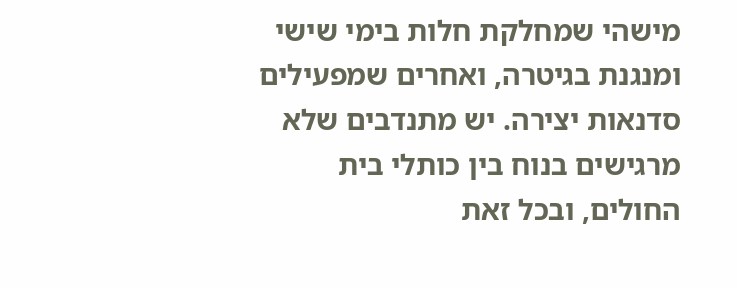מישהי שמחלקת חלות בימי שישי ומנגנת בגיטרה, ואחרים שמפעילים סדנאות יצירה. יש מתנדבים שלא מרגישים בנוח בין כותלי בית החולים, ובכל זאת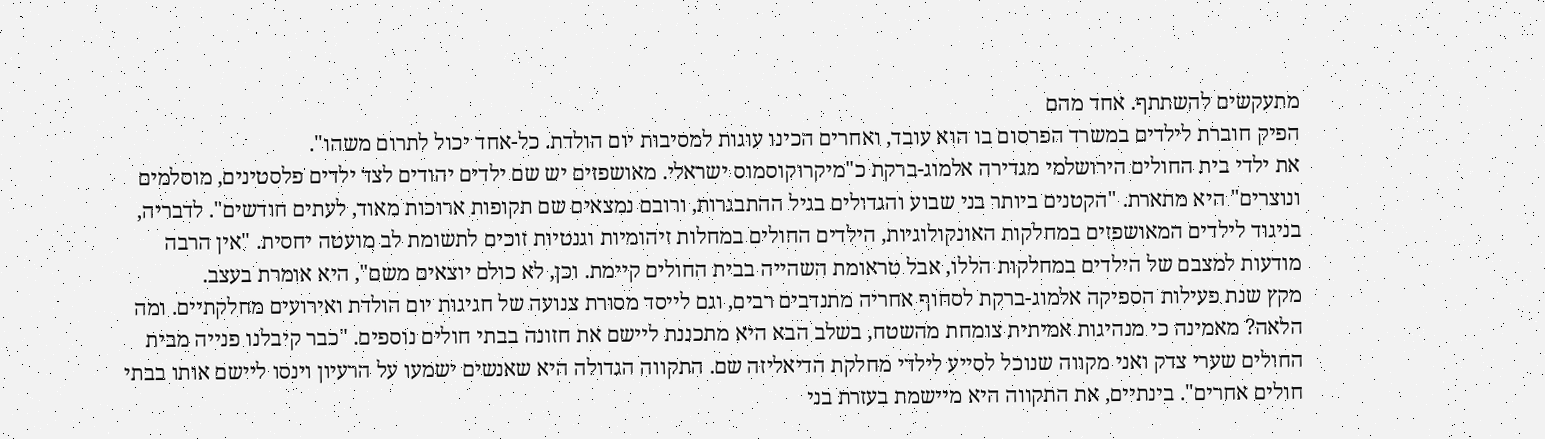מתעקשים להשתתף. אחד מהם
הפיק חוברת לילדים במשרד הפרסום בו הוא עובד, ואחרים הכינו עוגות למסיבות יום הולדת. כל-אחד יכול לתרום משהו".
את ילדי בית החולים הירושלמי מגדירה אלמוג-ברקת כ"מיקרוקוסמוס ישראלי. מאושפזים יש שם ילדים יהודים לצד ילדים פלסטינים, מוסלמים ונוצרים" היא מתארת. "הקטנים ביותר בני שבוע והגדולים בגיל ההתבגרות, ורובם נמצאים שם תקופות ארוכות מאוד, לעתים חודשים". לדבריה, בניגוד לילדים המאושפזים במחלקות האונקולוגיות, הילדים החולים במחלות זיהומיות וגנטיות זוכים לתשומת לב מועטה יחסית. "אין הרבה מודעות למצבם של הילדים במחלקות הללו, אבל טראומת השהייה בבית החולים קיימת. וכן, לא כולם יוצאים משם", היא אומרת בעצב.
מקץ שנת פעילות הספיקה אלמוג-ברקת לסחוף אחריה מתנדבים רבים, וגם לייסד מסורת צנועה של חגיגות יום הולדת ואירועים מחלקתיים. ומה הלאה? מאמינה כי מנהיגות אמיתית צומחת מהשטח, בשלב הבא היא מתכננת ליישם את חזונה בבתי חולים נוספים. "כבר קיבלנו פנייה מבית החולים שערי צדק ואני מקווה שנוכל לסייע לילדי מחלקת הדיאליזה שם. התקווה הגדולה היא שאנשים ישמעו על הרעיון וינסו ליישם אותו בבתי חולים אחרים". בינתיים, את התקווה היא מיישמת בעזרת בני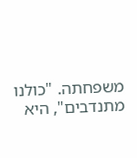משפחתה. "כולנו מתנדבים", היא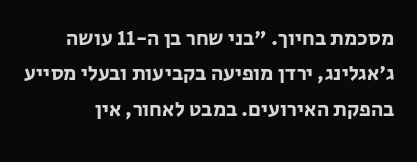מסכמת בחיוך. "בני שחר בן ה-11 עושה ג'אגלינג, ירדן מופיעה בקביעות ובעלי מסייע בהפקת האירועים. במבט לאחור, אין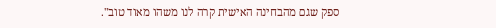ספק שגם מהבחינה האישית קרה לנו משהו מאוד טוב".